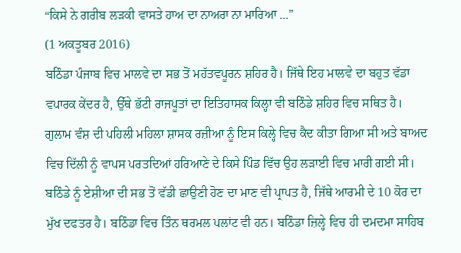“ਕਿਸੇ ਨੇ ਗਰੀਬ ਲੜਕੀ ਵਾਸਤੇ ਹਾਅ ਦਾ ਨਾਅਰਾ ਨਾ ਮਾਰਿਆ ...”
(1 ਅਕਤੂਬਰ 2016)
ਬਠਿੰਡਾ ਪੰਜਾਬ ਵਿਚ ਮਾਲਵੇ ਦਾ ਸਭ ਤੋਂ ਮਹੱਤਵਪੂਰਨ ਸ਼ਹਿਰ ਹੈ। ਜਿੱਥੇ ਇਹ ਮਾਲਵੇ ਦਾ ਬਹੁਤ ਵੱਡਾ ਵਪਾਰਕ ਕੇਂਦਰ ਹੈ, ਉੱਥੇ ਭੱਟੀ ਰਾਜਪੂਤਾਂ ਦਾ ਇਤਿਹਾਸਕ ਕਿਲ੍ਹਾ ਵੀ ਬਠਿੰਡੇ ਸ਼ਹਿਰ ਵਿਚ ਸਥਿਤ ਹੈ। ਗੁਲਾਮ ਵੰਸ਼ ਦੀ ਪਹਿਲੀ ਮਹਿਲਾ ਸ਼ਾਸਕ ਰਜ਼ੀਆ ਨੂੰ ਇਸ ਕਿਲ੍ਹੇ ਵਿਚ ਕੈਦ ਕੀਤਾ ਗਿਆ ਸੀ ਅਤੇ ਬਾਅਦ ਵਿਚ ਦਿੱਲੀ ਨੂੰ ਵਾਪਸ ਪਰਤਦਿਆਂ ਹਰਿਆਣੇ ਦੇ ਕਿਸੇ ਪਿੰਡ ਵਿੱਚ ਉਹ ਲੜਾਈ ਵਿਚ ਮਾਰੀ ਗਈ ਸੀ। ਬਠਿੰਡੇ ਨੂੰ ਏਸ਼ੀਆ ਦੀ ਸਭ ਤੋਂ ਵੱਡੀ ਛਾਉਣੀ ਹੋਣ ਦਾ ਮਾਣ ਵੀ ਪ੍ਰਾਪਤ ਹੈ, ਜਿੱਥੇ ਆਰਮੀ ਦੇ 10 ਕੋਰ ਦਾ ਮੁੱਖ ਦਫਤਰ ਹੈ। ਬਠਿੰਡਾ ਵਿਚ ਤਿੰਨ ਥਰਮਲ ਪਲਾਂਟ ਵੀ ਹਨ। ਬਠਿੰਡਾ ਜ਼ਿਲ੍ਹੇ ਵਿਚ ਹੀ ਦਮਦਮਾ ਸਾਹਿਬ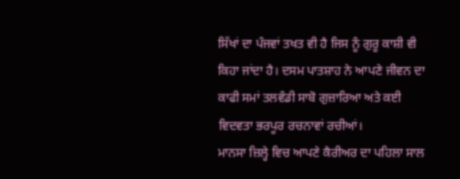ਸਿੱਖਾਂ ਦਾ ਪੰਜਵਾਂ ਤਖਤ ਵੀ ਹੈ ਜਿਸ ਨੂੰ ਗੁਰੂ ਕਾਸ਼ੀ ਵੀ ਕਿਹਾ ਜਾਂਦਾ ਹੈ। ਦਸਮ ਪਾਤਸ਼ਾਹ ਨੇ ਆਪਣੇ ਜੀਵਨ ਦਾ ਕਾਫੀ ਸਮਾਂ ਤਲਵੰਡੀ ਸਾਬੋ ਗੁਜ਼ਾਰਿਆ ਅਤੇ ਕਈ ਵਿਦਵਤਾ ਭਰਪੂਰ ਰਚਨਾਵਾਂ ਰਚੀਆਂ।
ਮਾਨਸਾ ਜ਼ਿਲ੍ਹੇ ਵਿਚ ਆਪਣੇ ਕੈਰੀਅਰ ਦਾ ਪਹਿਲਾ ਸਾਲ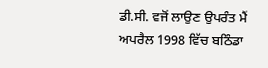ਡੀ.ਸੀ. ਵਜੋਂ ਲਾਉਣ ਉਪਰੰਤ ਮੈਂ ਅਪਰੈਲ 1998 ਵਿੱਚ ਬਠਿੰਡਾ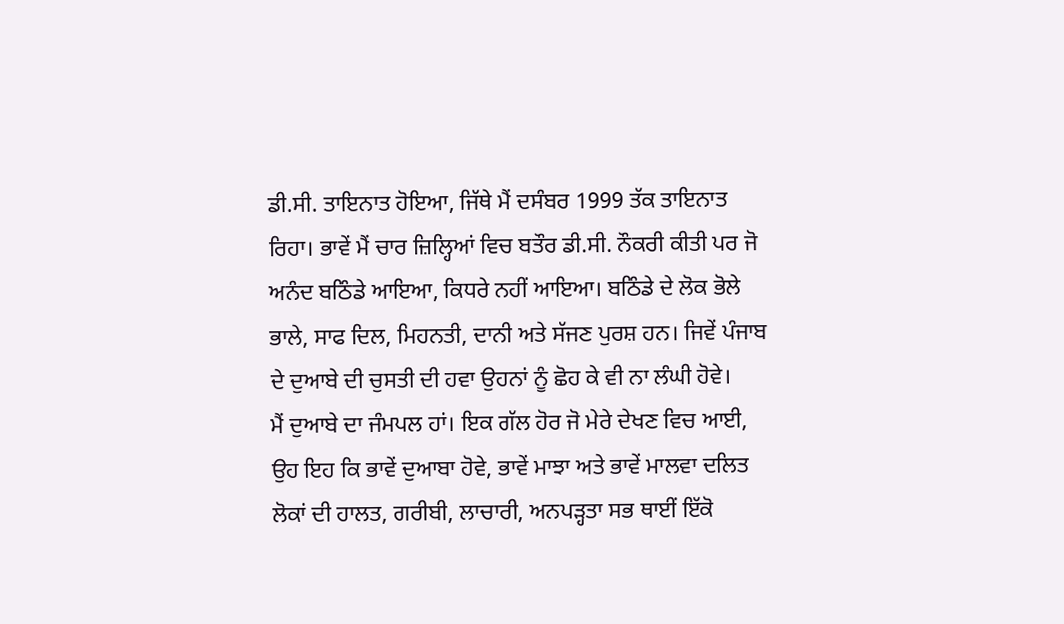ਡੀ.ਸੀ. ਤਾਇਨਾਤ ਹੋਇਆ, ਜਿੱਥੇ ਮੈਂ ਦਸੰਬਰ 1999 ਤੱਕ ਤਾਇਨਾਤ ਰਿਹਾ। ਭਾਵੇਂ ਮੈਂ ਚਾਰ ਜ਼ਿਲ੍ਹਿਆਂ ਵਿਚ ਬਤੌਰ ਡੀ.ਸੀ. ਨੌਕਰੀ ਕੀਤੀ ਪਰ ਜੋ ਅਨੰਦ ਬਠਿੰਡੇ ਆਇਆ, ਕਿਧਰੇ ਨਹੀਂ ਆਇਆ। ਬਠਿੰਡੇ ਦੇ ਲੋਕ ਭੋਲੇ ਭਾਲੇ, ਸਾਫ ਦਿਲ, ਮਿਹਨਤੀ, ਦਾਨੀ ਅਤੇ ਸੱਜਣ ਪੁਰਸ਼ ਹਨ। ਜਿਵੇਂ ਪੰਜਾਬ ਦੇ ਦੁਆਬੇ ਦੀ ਚੁਸਤੀ ਦੀ ਹਵਾ ਉਹਨਾਂ ਨੂੰ ਛੋਹ ਕੇ ਵੀ ਨਾ ਲੰਘੀ ਹੋਵੇ।
ਮੈਂ ਦੁਆਬੇ ਦਾ ਜੰਮਪਲ ਹਾਂ। ਇਕ ਗੱਲ ਹੋਰ ਜੋ ਮੇਰੇ ਦੇਖਣ ਵਿਚ ਆਈ, ਉਹ ਇਹ ਕਿ ਭਾਵੇਂ ਦੁਆਬਾ ਹੋਵੇ, ਭਾਵੇਂ ਮਾਝਾ ਅਤੇ ਭਾਵੇਂ ਮਾਲਵਾ ਦਲਿਤ ਲੋਕਾਂ ਦੀ ਹਾਲਤ, ਗਰੀਬੀ, ਲਾਚਾਰੀ, ਅਨਪੜ੍ਹਤਾ ਸਭ ਥਾਈਂ ਇੱਕੋ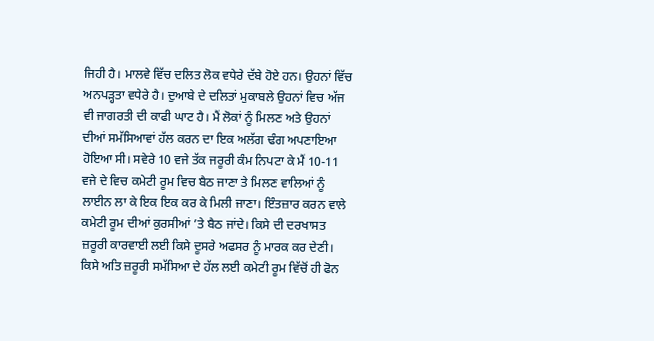ਜਿਹੀ ਹੈ। ਮਾਲਵੇ ਵਿੱਚ ਦਲਿਤ ਲੋਕ ਵਧੇਰੇ ਦੱਬੇ ਹੋਏ ਹਨ। ਉਹਨਾਂ ਵਿੱਚ ਅਨਪੜ੍ਹਤਾ ਵਧੇਰੇ ਹੈ। ਦੁਆਬੇ ਦੇ ਦਲਿਤਾਂ ਮੁਕਾਬਲੇ ਉਹਨਾਂ ਵਿਚ ਅੱਜ ਵੀ ਜਾਗਰਤੀ ਦੀ ਕਾਫੀ ਘਾਟ ਹੈ। ਮੈਂ ਲੋਕਾਂ ਨੂੰ ਮਿਲਣ ਅਤੇ ਉਹਨਾਂ ਦੀਆਂ ਸਮੱਸਿਆਵਾਂ ਹੱਲ ਕਰਨ ਦਾ ਇਕ ਅਲੱਗ ਢੰਗ ਅਪਣਾਇਆ ਹੋਇਆ ਸੀ। ਸਵੇਰੇ 10 ਵਜੇ ਤੱਕ ਜਰੂਰੀ ਕੰਮ ਨਿਪਟਾ ਕੇ ਮੈਂ 10-11 ਵਜੇ ਦੇ ਵਿਚ ਕਮੇਟੀ ਰੂਮ ਵਿਚ ਬੈਠ ਜਾਣਾ ਤੇ ਮਿਲਣ ਵਾਲਿਆਂ ਨੂੰ ਲਾਈਨ ਲਾ ਕੇ ਇਕ ਇਕ ਕਰ ਕੇ ਮਿਲੀ ਜਾਣਾ। ਇੰਤਜ਼ਾਰ ਕਰਨ ਵਾਲੇ ਕਮੇਟੀ ਰੂਮ ਦੀਆਂ ਕੁਰਸੀਆਂ ’ਤੇ ਬੈਠ ਜਾਂਦੇ। ਕਿਸੇ ਦੀ ਦਰਖਾਸਤ ਜ਼ਰੂਰੀ ਕਾਰਵਾਈ ਲਈ ਕਿਸੇ ਦੂਸਰੇ ਅਫਸਰ ਨੂੰ ਮਾਰਕ ਕਰ ਦੇਣੀ। ਕਿਸੇ ਅਤਿ ਜ਼ਰੂਰੀ ਸਮੱਸਿਆ ਦੇ ਹੱਲ ਲਈ ਕਮੇਟੀ ਰੂਮ ਵਿੱਚੋਂ ਹੀ ਫੋਨ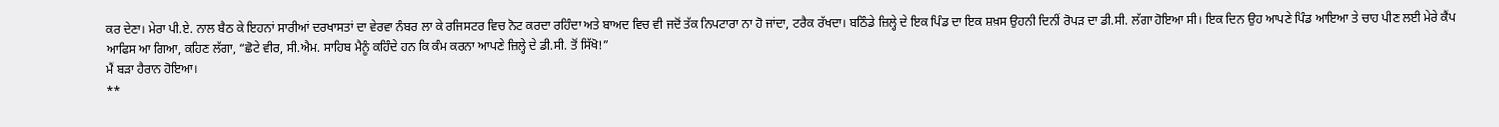ਕਰ ਦੇਣਾ। ਮੇਰਾ ਪੀ.ਏ. ਨਾਲ ਬੈਠ ਕੇ ਇਹਨਾਂ ਸਾਰੀਆਂ ਦਰਖਾਸਤਾਂ ਦਾ ਵੇਰਵਾ ਨੰਬਰ ਲਾ ਕੇ ਰਜਿਸਟਰ ਵਿਚ ਨੋਟ ਕਰਦਾ ਰਹਿੰਦਾ ਅਤੇ ਬਾਅਦ ਵਿਚ ਵੀ ਜਦੋਂ ਤੱਕ ਨਿਪਟਾਰਾ ਨਾ ਹੋ ਜਾਂਦਾ, ਟਰੈਕ ਰੱਖਦਾ। ਬਠਿੰਡੇ ਜ਼ਿਲ੍ਹੇ ਦੇ ਇਕ ਪਿੰਡ ਦਾ ਇਕ ਸ਼ਖ਼ਸ ਉਹਨੀ ਦਿਨੀਂ ਰੋਪੜ ਦਾ ਡੀ.ਸੀ. ਲੱਗਾ ਹੋਇਆ ਸੀ। ਇਕ ਦਿਨ ਉਹ ਆਪਣੇ ਪਿੰਡ ਆਇਆ ਤੇ ਚਾਹ ਪੀਣ ਲਈ ਮੇਰੇ ਕੈਂਪ ਆਫਿਸ ਆ ਗਿਆ, ਕਹਿਣ ਲੱਗਾ, “ਛੋਟੇ ਵੀਰ, ਸੀ.ਐਮ. ਸਾਹਿਬ ਮੈਨੂੰ ਕਹਿੰਦੇ ਹਨ ਕਿ ਕੰਮ ਕਰਨਾ ਆਪਣੇ ਜ਼ਿਲ੍ਹੇ ਦੇ ਡੀ.ਸੀ. ਤੋਂ ਸਿੱਖੋ!”
ਮੈਂ ਬੜਾ ਹੈਰਾਨ ਹੋਇਆ।
**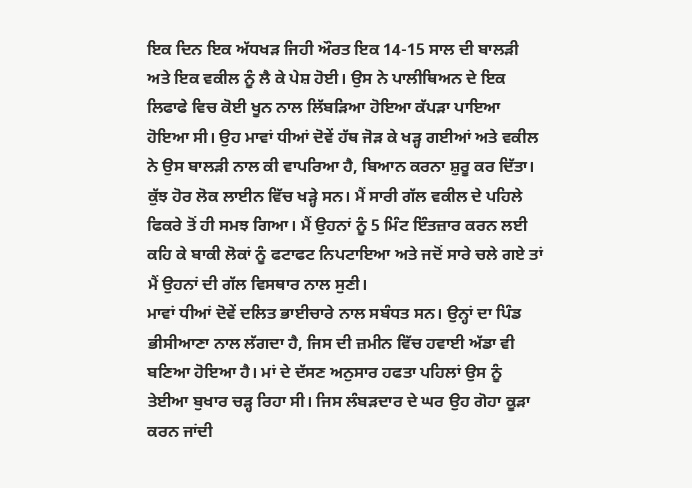ਇਕ ਦਿਨ ਇਕ ਅੱਧਖੜ ਜਿਹੀ ਔਰਤ ਇਕ 14-15 ਸਾਲ ਦੀ ਬਾਲੜੀ ਅਤੇ ਇਕ ਵਕੀਲ ਨੂੰ ਲੈ ਕੇ ਪੇਸ਼ ਹੋਈ। ਉਸ ਨੇ ਪਾਲੀਥਿਅਨ ਦੇ ਇਕ ਲਿਫਾਫੇ ਵਿਚ ਕੋਈ ਖੂਨ ਨਾਲ ਲਿੱਬੜਿਆ ਹੋਇਆ ਕੱਪੜਾ ਪਾਇਆ ਹੋਇਆ ਸੀ। ਉਹ ਮਾਵਾਂ ਧੀਆਂ ਦੋਵੇਂ ਹੱਥ ਜੋੜ ਕੇ ਖੜ੍ਹ ਗਈਆਂ ਅਤੇ ਵਕੀਲ ਨੇ ਉਸ ਬਾਲੜੀ ਨਾਲ ਕੀ ਵਾਪਰਿਆ ਹੈ, ਬਿਆਨ ਕਰਨਾ ਸ਼ੁਰੂ ਕਰ ਦਿੱਤਾ। ਕੁੱਝ ਹੋਰ ਲੋਕ ਲਾਈਨ ਵਿੱਚ ਖੜ੍ਹੇ ਸਨ। ਮੈਂ ਸਾਰੀ ਗੱਲ ਵਕੀਲ ਦੇ ਪਹਿਲੇ ਫਿਕਰੇ ਤੋਂ ਹੀ ਸਮਝ ਗਿਆ। ਮੈਂ ਉਹਨਾਂ ਨੂੰ 5 ਮਿੰਟ ਇੰਤਜ਼ਾਰ ਕਰਨ ਲਈ ਕਹਿ ਕੇ ਬਾਕੀ ਲੋਕਾਂ ਨੂੰ ਫਟਾਫਟ ਨਿਪਟਾਇਆ ਅਤੇ ਜਦੋਂ ਸਾਰੇ ਚਲੇ ਗਏ ਤਾਂ ਮੈਂ ਉਹਨਾਂ ਦੀ ਗੱਲ ਵਿਸਥਾਰ ਨਾਲ ਸੁਣੀ।
ਮਾਵਾਂ ਧੀਆਂ ਦੋਵੇਂ ਦਲਿਤ ਭਾਈਚਾਰੇ ਨਾਲ ਸਬੰਧਤ ਸਨ। ਉਨ੍ਹਾਂ ਦਾ ਪਿੰਡ ਭੀਸੀਆਣਾ ਨਾਲ ਲੱਗਦਾ ਹੈ, ਜਿਸ ਦੀ ਜ਼ਮੀਨ ਵਿੱਚ ਹਵਾਈ ਅੱਡਾ ਵੀ ਬਣਿਆ ਹੋਇਆ ਹੈ। ਮਾਂ ਦੇ ਦੱਸਣ ਅਨੁਸਾਰ ਹਫਤਾ ਪਹਿਲਾਂ ਉਸ ਨੂੰ ਤੇਈਆ ਬੁਖਾਰ ਚੜ੍ਹ ਰਿਹਾ ਸੀ। ਜਿਸ ਲੰਬੜਦਾਰ ਦੇ ਘਰ ਉਹ ਗੋਹਾ ਕੂੜਾ ਕਰਨ ਜਾਂਦੀ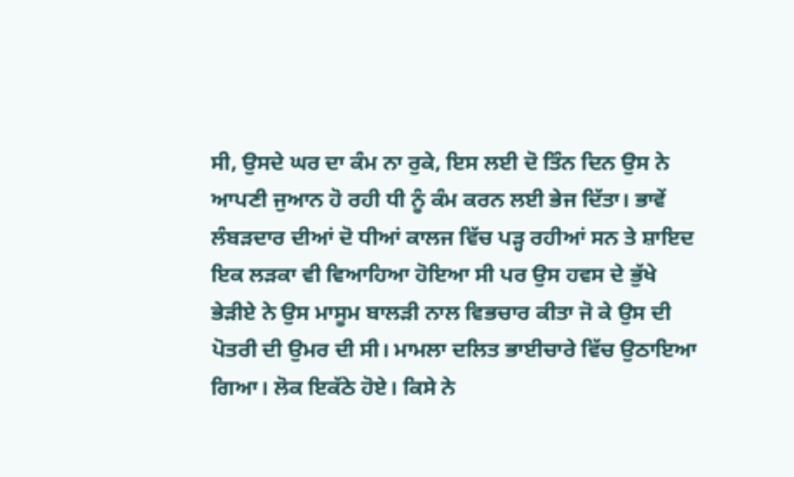ਸੀ, ਉਸਦੇ ਘਰ ਦਾ ਕੰਮ ਨਾ ਰੁਕੇ, ਇਸ ਲਈ ਦੋ ਤਿੰਨ ਦਿਨ ਉਸ ਨੇ ਆਪਣੀ ਜੁਆਨ ਹੋ ਰਹੀ ਧੀ ਨੂੰ ਕੰਮ ਕਰਨ ਲਈ ਭੇਜ ਦਿੱਤਾ। ਭਾਵੇਂ ਲੰਬੜਦਾਰ ਦੀਆਂ ਦੋ ਧੀਆਂ ਕਾਲਜ ਵਿੱਚ ਪੜ੍ਹ ਰਹੀਆਂ ਸਨ ਤੇ ਸ਼ਾਇਦ ਇਕ ਲੜਕਾ ਵੀ ਵਿਆਹਿਆ ਹੋਇਆ ਸੀ ਪਰ ਉਸ ਹਵਸ ਦੇ ਭੁੱਖੇ ਭੇੜੀਏ ਨੇ ਉਸ ਮਾਸੂਮ ਬਾਲੜੀ ਨਾਲ ਵਿਭਚਾਰ ਕੀਤਾ ਜੋ ਕੇ ਉਸ ਦੀ ਪੋਤਰੀ ਦੀ ਉਮਰ ਦੀ ਸੀ। ਮਾਮਲਾ ਦਲਿਤ ਭਾਈਚਾਰੇ ਵਿੱਚ ਉਠਾਇਆ ਗਿਆ। ਲੋਕ ਇਕੱਠੇ ਹੋਏ। ਕਿਸੇ ਨੇ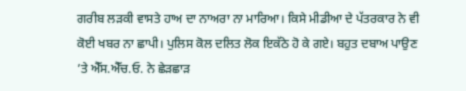ਗਰੀਬ ਲੜਕੀ ਵਾਸਤੇ ਹਾਅ ਦਾ ਨਾਅਰਾ ਨਾ ਮਾਰਿਆ। ਕਿਸੇ ਮੀਡੀਆ ਦੇ ਪੱਤਰਕਾਰ ਨੇ ਵੀ ਕੋਈ ਖਬਰ ਨਾ ਛਾਪੀ। ਪੁਲਿਸ ਕੋਲ ਦਲਿਤ ਲੋਕ ਇਕੱਠੇ ਹੋ ਕੇ ਗਏ। ਬਹੁਤ ਦਬਾਅ ਪਾਉਣ ’ਤੇ ਐੱਸ.ਐੱਚ.ਓ. ਨੇ ਛੇੜਛਾੜ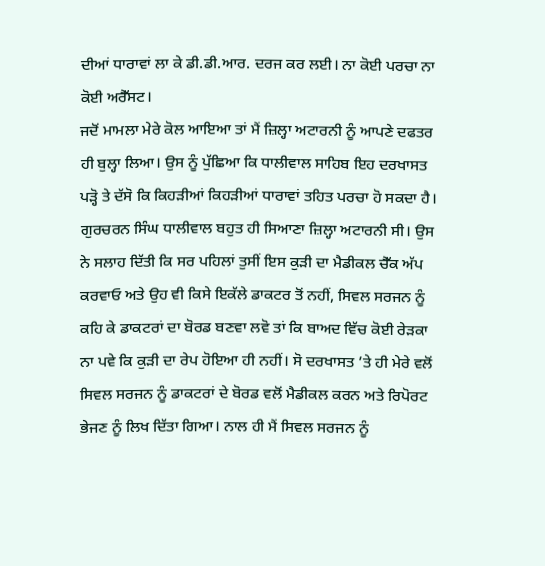ਦੀਆਂ ਧਾਰਾਵਾਂ ਲਾ ਕੇ ਡੀ.ਡੀ.ਆਰ. ਦਰਜ ਕਰ ਲਈ। ਨਾ ਕੋਈ ਪਰਚਾ ਨਾ ਕੋਈ ਅਰੈੱਸਟ।
ਜਦੋਂ ਮਾਮਲਾ ਮੇਰੇ ਕੋਲ ਆਇਆ ਤਾਂ ਮੈਂ ਜ਼ਿਲ੍ਹਾ ਅਟਾਰਨੀ ਨੂੰ ਆਪਣੇ ਦਫਤਰ ਹੀ ਬੁਲ੍ਹਾ ਲਿਆ। ਉਸ ਨੂੰ ਪੁੱਛਿਆ ਕਿ ਧਾਲੀਵਾਲ ਸਾਹਿਬ ਇਹ ਦਰਖਾਸਤ ਪੜ੍ਹੋ ਤੇ ਦੱਸੋ ਕਿ ਕਿਹੜੀਆਂ ਕਿਹੜੀਆਂ ਧਾਰਾਵਾਂ ਤਹਿਤ ਪਰਚਾ ਹੋ ਸਕਦਾ ਹੈ। ਗੁਰਚਰਨ ਸਿੰਘ ਧਾਲੀਵਾਲ ਬਹੁਤ ਹੀ ਸਿਆਣਾ ਜ਼ਿਲ੍ਹਾ ਅਟਾਰਨੀ ਸੀ। ਉਸ ਨੇ ਸਲਾਹ ਦਿੱਤੀ ਕਿ ਸਰ ਪਹਿਲਾਂ ਤੁਸੀਂ ਇਸ ਕੁੜੀ ਦਾ ਮੈਡੀਕਲ ਚੈੱਕ ਅੱਪ ਕਰਵਾਓ ਅਤੇ ਉਹ ਵੀ ਕਿਸੇ ਇਕੱਲੇ ਡਾਕਟਰ ਤੋਂ ਨਹੀਂ, ਸਿਵਲ ਸਰਜਨ ਨੂੰ ਕਹਿ ਕੇ ਡਾਕਟਰਾਂ ਦਾ ਬੋਰਡ ਬਣਵਾ ਲਵੋ ਤਾਂ ਕਿ ਬਾਅਦ ਵਿੱਚ ਕੋਈ ਰੇੜਕਾ ਨਾ ਪਵੇ ਕਿ ਕੁੜੀ ਦਾ ਰੇਪ ਹੋਇਆ ਹੀ ਨਹੀਂ। ਸੋ ਦਰਖਾਸਤ ’ਤੇ ਹੀ ਮੇਰੇ ਵਲੋਂ ਸਿਵਲ ਸਰਜਨ ਨੂੰ ਡਾਕਟਰਾਂ ਦੇ ਬੋਰਡ ਵਲੋਂ ਮੈਡੀਕਲ ਕਰਨ ਅਤੇ ਰਿਪੋਰਟ ਭੇਜਣ ਨੂੰ ਲਿਖ ਦਿੱਤਾ ਗਿਆ। ਨਾਲ ਹੀ ਮੈਂ ਸਿਵਲ ਸਰਜਨ ਨੂੰ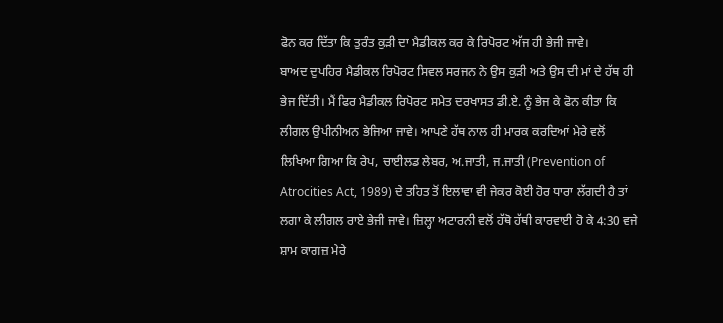ਫੋਨ ਕਰ ਦਿੱਤਾ ਕਿ ਤੁਰੰਤ ਕੁੜੀ ਦਾ ਮੈਡੀਕਲ ਕਰ ਕੇ ਰਿਪੋਰਟ ਅੱਜ ਹੀ ਭੇਜੀ ਜਾਵੇ।
ਬਾਅਦ ਦੁਪਹਿਰ ਮੈਡੀਕਲ ਰਿਪੋਰਟ ਸਿਵਲ ਸਰਜਨ ਨੇ ਉਸ ਕੁੜੀ ਅਤੇ ਉਸ ਦੀ ਮਾਂ ਦੇ ਹੱਥ ਹੀ ਭੇਜ ਦਿੱਤੀ। ਮੈਂ ਫਿਰ ਮੈਡੀਕਲ ਰਿਪੋਰਟ ਸਮੇਤ ਦਰਖਾਸਤ ਡੀ.ਏ. ਨੂੰ ਭੇਜ ਕੇ ਫੋਨ ਕੀਤਾ ਕਿ ਲੀਗਲ ਉਪੀਨੀਅਨ ਭੇਜਿਆ ਜਾਵੇ। ਆਪਣੇ ਹੱਥ ਨਾਲ ਹੀ ਮਾਰਕ ਕਰਦਿਆਂ ਮੇਰੇ ਵਲੋਂ ਲਿਖਿਆ ਗਿਆ ਕਿ ਰੇਪ, ਚਾਈਲਡ ਲੇਬਰ, ਅ.ਜਾਤੀ, ਜ.ਜਾਤੀ (Prevention of Atrocities Act, 1989) ਦੇ ਤਹਿਤ ਤੋਂ ਇਲਾਵਾ ਵੀ ਜੇਕਰ ਕੋਈ ਹੋਰ ਧਾਰਾ ਲੱਗਦੀ ਹੈ ਤਾਂ ਲਗਾ ਕੇ ਲੀਗਲ ਰਾਏ ਭੇਜੀ ਜਾਵੇ। ਜ਼ਿਲ੍ਹਾ ਅਟਾਰਨੀ ਵਲੋਂ ਹੱਥੋ ਹੱਥੀ ਕਾਰਵਾਈ ਹੋ ਕੇ 4:30 ਵਜੇ ਸ਼ਾਮ ਕਾਗਜ਼ ਮੇਰੇ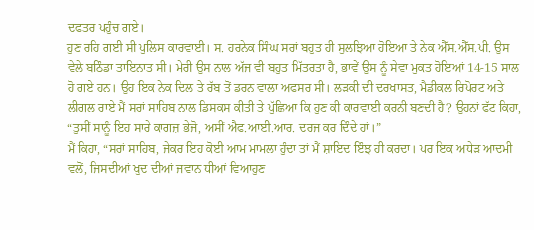ਦਫਤਰ ਪਹੁੰਚ ਗਏ।
ਹੁਣ ਰਹਿ ਗਈ ਸੀ ਪੁਲਿਸ ਕਾਰਵਾਈ। ਸ. ਹਰਨੇਕ ਸਿੰਘ ਸਰਾਂ ਬਹੁਤ ਹੀ ਸੁਲਝਿਆ ਹੋਇਆ ਤੇ ਨੇਕ ਐੱਸ.ਐੱਸ.ਪੀ. ਉਸ ਵੇਲੇ ਬਠਿੰਡਾ ਤਾਇਨਾਤ ਸੀ। ਮੇਰੀ ਉਸ ਨਾਲ ਅੱਜ ਵੀ ਬਹੁਤ ਮਿੱਤਰਤਾ ਹੈ, ਭਾਵੇਂ ਉਸ ਨੂੰ ਸੇਵਾ ਮੁਕਤ ਹੋਇਆਂ 14-15 ਸਾਲ ਹੋ ਗਏ ਹਨ। ਉਹ ਇਕ ਨੇਕ ਦਿਲ ਤੇ ਰੱਬ ਤੋਂ ਡਰਨ ਵਾਲਾ ਅਫਸਰ ਸੀ। ਲੜਕੀ ਦੀ ਦਰਖਾਸਤ, ਮੈਡੀਕਲ ਰਿਪੋਰਟ ਅਤੇ ਲੀਗਲ ਰਾਏ ਮੈਂ ਸਰਾਂ ਸਾਹਿਬ ਨਾਲ ਡਿਸਕਸ ਕੀਤੀ ਤੇ ਪੁੱਛਿਆ ਕਿ ਹੁਣ ਕੀ ਕਾਰਵਾਈ ਕਰਨੀ ਬਣਦੀ ਹੈ? ਉਹਨਾਂ ਫੱਟ ਕਿਹਾ, “ਤੁਸੀਂ ਸਾਨੂੰ ਇਹ ਸਾਰੇ ਕਾਗਜ਼ ਭੇਜੋ, ਅਸੀਂ ਐਫ.ਆਈ.ਆਰ. ਦਰਜ ਕਰ ਦਿੰਦੇ ਹਾਂ।”
ਮੈਂ ਕਿਹਾ, “ਸਰਾਂ ਸਾਹਿਬ, ਜੇਕਰ ਇਹ ਕੋਈ ਆਮ ਮਾਮਲਾ ਹੁੰਦਾ ਤਾਂ ਮੈਂ ਸ਼ਾਇਦ ਇੰਝ ਹੀ ਕਰਦਾ। ਪਰ ਇਕ ਅਧੇੜ ਆਦਮੀ ਵਲੋਂ, ਜਿਸਦੀਆਂ ਖੁਦ ਦੀਆਂ ਜਵਾਨ ਧੀਆਂ ਵਿਆਹੁਣ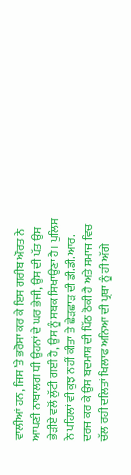ਵਾਲੀਆਂ ਹਨ, ਜਿਸ ’ਤੇ ਭਰੋਸਾ ਕਰ ਕੇ ਇਸ ਗਰੀਬ ਔਰਤ ਨੇ ਆਪਣੀ ਨਾਬਾਲਗ ਧੀ ਉਹਨਾਂ ਦੇ ਘਰ ਭੇਜੀ, ਉਸ ਦੀ ਪੱਤ ਉਸ ਭੇੜੀਏ ਵਲੋਂ ਲੁੱਟੀ ਗਈ ਹੈ, ਉਸ ਨੂੰ ਸਬਕ ਸਿਖਾਉਣਾ ਹੈ। ਪੁਲਿਸ ਨੇ ਪਹਿਲਾਂ ਵੀ ਕੁਝ ਨਹੀਂ ਕੀਤਾ ਤੇ ਛੇੜਛਾੜ ਦੀ ਡੀ.ਡੀ.ਆਰ. ਦਰਜ ਕਰ ਕੇ ਉਸ ਬਦਮਾਸ਼ ਦੀ ਪਿੱਠ ਠੋਕੀ ਹੈ ਅਤੇ ਸਮਾਜ ਵਿਚ ਚੱਲ ਰਹੀ ਦਲਿਤਾਂ ਖਿਲਾਫ ਅਨਿਆ ਦੀ ਪ੍ਰਥਾ ਨੂੰ ਹੀ ਅੱਗੇ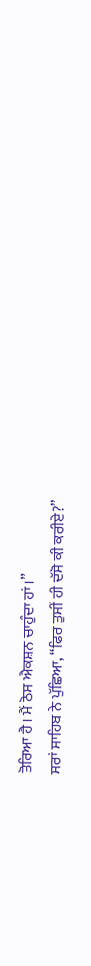ਤੋਰਿਆ ਹੈ। ਮੈਂ ਠੋਸ ਐਕਸ਼ਨ ਚਾਹੁੰਦਾ ਹਾਂ।”
ਸਰਾਂ ਸਾਹਿਬ ਨੇ ਪੁੱਛਿਆ, “ਫਿਰ ਤੁਸੀਂ ਹੀ ਦੱਸੋ ਕੀ ਕਰੀਏ?”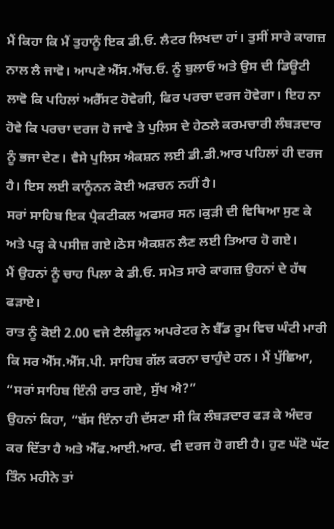ਮੈਂ ਕਿਹਾ ਕਿ ਮੈਂ ਤੁਹਾਨੂੰ ਇਕ ਡੀ.ਓ. ਲੈਟਰ ਲਿਖਦਾ ਹਾਂ। ਤੁਸੀਂ ਸਾਰੇ ਕਾਗਜ਼ ਨਾਲ ਲੈ ਜਾਵੋ। ਆਪਣੇ ਐੱਸ.ਐੱਚ.ਓ. ਨੂੰ ਬੁਲਾਓ ਅਤੇ ਉਸ ਦੀ ਡਿਊਟੀ ਲਾਵੋ ਕਿ ਪਹਿਲਾਂ ਅਰੈੱਸਟ ਹੋਵੇਗੀ, ਫਿਰ ਪਰਚਾ ਦਰਜ ਹੋਵੇਗਾ। ਇਹ ਨਾ ਹੋਵੇ ਕਿ ਪਰਚਾ ਦਰਜ ਹੋ ਜਾਵੇ ਤੇ ਪੁਲਿਸ ਦੇ ਹੇਠਲੇ ਕਰਮਚਾਰੀ ਲੰਬੜਦਾਰ ਨੂੰ ਭਜਾ ਦੇਣ। ਵੈਸੇ ਪੁਲਿਸ ਐਕਸ਼ਨ ਲਈ ਡੀ.ਡੀ.ਆਰ ਪਹਿਲਾਂ ਹੀ ਦਰਜ ਹੈ। ਇਸ ਲਈ ਕਾਨੂੰਨਨ ਕੋਈ ਅੜਚਨ ਨਹੀਂ ਹੈ।
ਸਰਾਂ ਸਾਹਿਬ ਇਕ ਪ੍ਰੈਕਟੀਕਲ ਅਫਸਰ ਸਨ।ਕੁੜੀ ਦੀ ਵਿਥਿਆ ਸੁਣ ਕੇ ਅਤੇ ਪੜ੍ਹ ਕੇ ਪਸੀਜ਼ ਗਏ।ਠੋਸ ਐਕਸ਼ਨ ਲੈਣ ਲਈ ਤਿਆਰ ਹੋ ਗਏ।
ਮੈਂ ਉਹਨਾਂ ਨੂੰ ਚਾਹ ਪਿਲਾ ਕੇ ਡੀ.ਓ. ਸਮੇਤ ਸਾਰੇ ਕਾਗਜ਼ ਉਹਨਾਂ ਦੇ ਹੱਥ ਫੜਾਏ।
ਰਾਤ ਨੂੰ ਕੋਈ 2.00 ਵਜੇ ਟੈਲੀਫੂਨ ਅਪਰੇਟਰ ਨੇ ਬੈੱਡ ਰੂਮ ਵਿਚ ਘੰਟੀ ਮਾਰੀ ਕਿ ਸਰ ਐੱਸ.ਐੱਸ.ਪੀ. ਸਾਹਿਬ ਗੱਲ ਕਰਨਾ ਚਾਹੁੰਦੇ ਹਨ। ਮੈਂ ਪੁੱਛਿਆ, “ਸਰਾਂ ਸਾਹਿਬ ਇੰਨੀ ਰਾਤ ਗਏ, ਸੁੱਖ ਐ?”
ਉਹਨਾਂ ਕਿਹਾ, “ਬੱਸ ਇੰਨਾ ਹੀ ਦੱਸਣਾ ਸੀ ਕਿ ਲੰਬੜਦਾਰ ਫੜ ਕੇ ਅੰਦਰ ਕਰ ਦਿੱਤਾ ਹੈ ਅਤੇ ਐੱਫ.ਆਈ.ਆਰ. ਵੀ ਦਰਜ ਹੋ ਗਈ ਹੈ। ਹੁਣ ਘੱਟੋ ਘੱਟ ਤਿੰਨ ਮਹੀਨੇ ਤਾਂ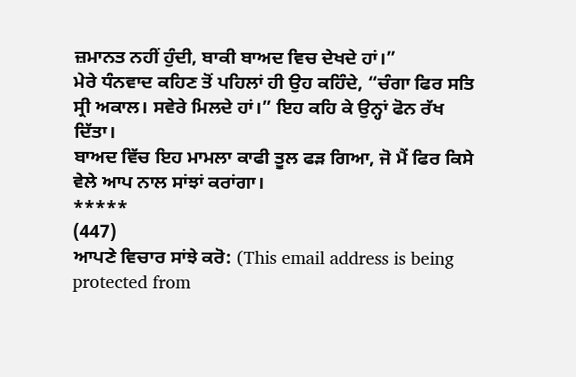ਜ਼ਮਾਨਤ ਨਹੀਂ ਹੁੰਦੀ, ਬਾਕੀ ਬਾਅਦ ਵਿਚ ਦੇਖਦੇ ਹਾਂ।”
ਮੇਰੇ ਧੰਨਵਾਦ ਕਹਿਣ ਤੋਂ ਪਹਿਲਾਂ ਹੀ ਉਹ ਕਹਿੰਦੇ, “ਚੰਗਾ ਫਿਰ ਸਤਿ ਸ੍ਰੀ ਅਕਾਲ। ਸਵੇਰੇ ਮਿਲਦੇ ਹਾਂ।” ਇਹ ਕਹਿ ਕੇ ਉਨ੍ਹਾਂ ਫੋਨ ਰੱਖ ਦਿੱਤਾ।
ਬਾਅਦ ਵਿੱਚ ਇਹ ਮਾਮਲਾ ਕਾਫੀ ਤੂਲ ਫੜ ਗਿਆ, ਜੋ ਮੈਂ ਫਿਰ ਕਿਸੇ ਵੇਲੇ ਆਪ ਨਾਲ ਸਾਂਝਾਂ ਕਰਾਂਗਾ।
*****
(447)
ਆਪਣੇ ਵਿਚਾਰ ਸਾਂਝੇ ਕਰੋ: (This email address is being protected from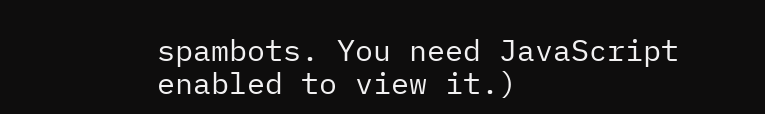spambots. You need JavaScript enabled to view it.)